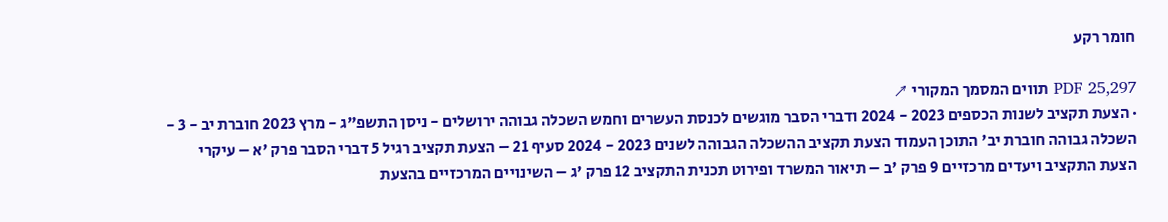חומר רקע

PDF 25,297 תווים המסמך המקורי ↗
· הצעת תקציב לשנות הכספים 2023 - 2024 ודברי הסבר מוגשים לכנסת העשרים וחמש השכלה גבוהה ירושלים - ניסן התשפ"ג - מרץ 2023 חוברת יב - 3 - השכלה גבוהה חוברת יב' התוכן העמוד הצעת תקציב ההשכלה הגבוהה לשנים 2023 - 2024 סעיף 21 – הצעת תקציב רגיל 5 דברי הסבר פרק 'א – עיקרי הצעת התקציב ויעדים מרכזיים 9 פרק 'ב – תיאור המשרד ופירוט תכנית התקציב 12 פרק 'ג – השינויים המרכזיים בהצעת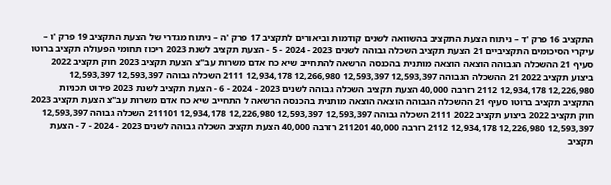התקציב 16 פרק 'ד – ניתוח הצעת התקציב בהשוואה לשנים קודמות וביאורים לתקציב 17 פרק 'ה – ניתוח מגדרי של הצעת התקציב 19 פרק 'ו – עיקרי הסיכומים התקציביים 21 הצעת תקציב השכלה גבוהה לשנים 2023 - 2024 - 5 - הצעת תקציב לשנת 2023 ריכוז תחומי הפעולה תקציב ברוטו סעיף 21 ההשכלה הגבוהה הוצאה הוצאה מותנית בהכנסה הרשאה להתחייב שיא כח אדם משרות עב"צ הצעת תקציב 2023 חוק תקציב 2022 ביצוע תקציב 2022 21 ההשכלה הגבוהה 12,593,397 12,593,397 12,266,980 12,934,178 2111 השכלה גבוהה 12,593,397 12,593,397 12,226,980 12,934,178 2112 רזרבה 40,000 הצעת תקציב השכלה גבוהה לשנים 2023 - 2024 - 6 - הצעת תקציב לשנת 2023 פירוט תכניות התקציב תקציב ברוטו סעיף 21 ההשכלה הגבוהה הוצאה הוצאה מותנית בהכנסה הרשאה ל התחייב שיא כח אדם משרות עב"צ הצעת תקציב 2023 חוק תקציב 2022 ביצוע תקציב 2022 2111 השכלה גבוהה 12,593,397 12,593,397 12,226,980 12,934,178 211101 השכלה גבוהה 12,593,397 12,593,397 12,226,980 12,934,178 2112 רזרבה 40,000 211201 רזרבה 40,000 הצעת תקציב השכלה גבוהה לשנים 2023 - 2024 - 7 - הצעת תקציב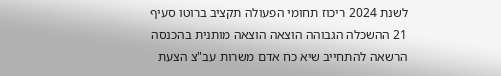לשנת 2024 ריכוז תחומי הפעולה תקציב ברוטו סעיף 21 ההשכלה הגבוהה הוצאה הוצאה מותנית בהכנסה הרשאה להתחייב שיא כח אדם משרות עב"צ הצעת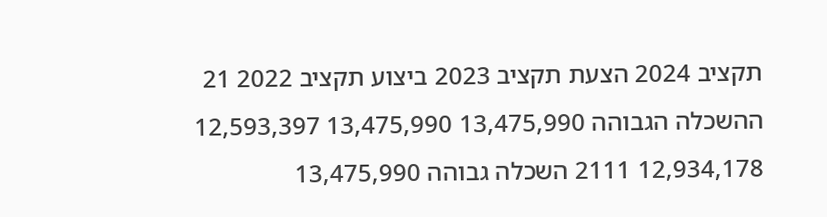תקציב 2024 הצעת תקציב 2023 ביצוע תקציב 2022 21 ההשכלה הגבוהה 13,475,990 13,475,990 12,593,397 12,934,178 2111 השכלה גבוהה 13,475,990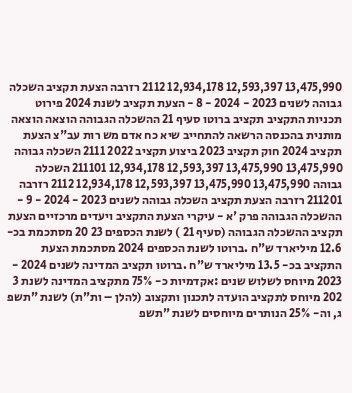13,475,990 12,593,397 12,934,178 2112 רזרבה הצעת תקציב השכלה גבוהה לשנים 2023 - 2024 - 8 - הצעת תקציב לשנת 2024 פירוט תכניות התקציב תקציב ברוטו סעיף 21 ההשכלה הגבוהה הוצאה הוצאה מותנית בהכנסה הרשאה להתחייב שיא כח אדם מש רות עב"צ הצעת תקציב 2024 חוק תקציב 2023 ביצוע תקציב 2022 2111 השכלה גבוהה 13,475,990 13,475,990 12,593,397 12,934,178 211101 השכלה גבוהה 13,475,990 13,475,990 12,593,397 12,934,178 2112 רזרבה 211201 רזרבה הצעת תקציב השכלה גבוהה לשנים 2023 - 2024 - 9 - ההשכלה הגבוהה פרק 'א - עיקרי הצעת התקציב ויעדים מרכזיים הצעת תקציב ההשכלה הגבוהה (סעיף 21 ) לשנת הכספים 23 20 מסתכמת בכ- 12.6 מיליארד ש"ח .ברוטו לשנת הכספים 2024 מסתכמת הצעת התקציב בכ- 13.5 מיליארד ש"ח .ברוטו תקציב המדינה לשנים 2024 - 2023 מיוחס לשלוש שנים :אקדמיות כ- 75% מתקציב המדינה לשנת 3 202 מיוחס לתקציב הועדה לתכנון ותקצוב (להלן – ות"ת) לשנת "תשפ ג, וה- 25% הנותרים מיוחסים לשנת "תשפ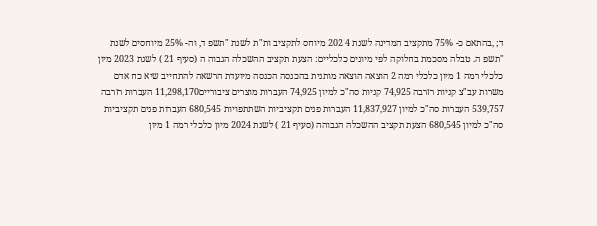ד; ,בהתאם כ- 75% מתקציב המדינה לשנת 4 202 מיוחס לתקציב ות"ת לשנת "תשפ ד, וה- 25% מיוחסים לשנת "תשפ ה. טבלה מסכמת בחלוקה לפי מיונים כלכליים: הצעת תקציב ההשכלה הגבוה ה (סעיף 21 ) לשנת 2023 מיון כלכלי רמה 1 מיון כלכלי רמה 2 הוצאה הוצאה מותנית בהכנסה הכנסה מיועדת הרשאה להתחייב שיא כח אדם משרות עב"צ קניות רזרבה 74,925 קניות סה"כ למיון 74,925 העברות מוצרים ציבוריים11,298,170 העברות רזרבה 539,757 העברות סה"כ למיון 11,837,927 העברות פנים תקציביות השתתפויות 680,545 העברות פנים תקציביות סה"כ למיון 680,545 הצעת תקציב ההשכלה הגבוהה (סעיף 21 ) לשנת 2024 מיון כלכלי רמה 1 מיון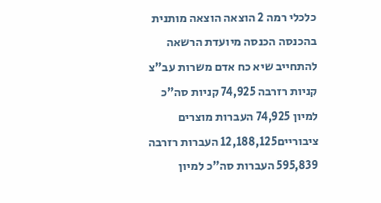כלכלי רמה 2 הוצאה הוצאה מותנית בהכנסה הכנסה מיועדת הרשאה להתחייב שיא כח אדם משרות עב"צ קניות רזרבה 74,925 קניות סה"כ למיון 74,925 העברות מוצרים ציבוריים12,188,125 העברות רזרבה 595,839 העברות סה"כ למיון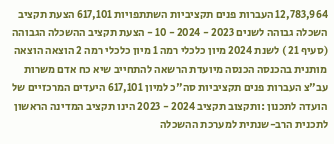12,783,964 העברות פנים תקציביות השתתפויות 617,101 הצעת תקציב השכלה גבוהה לשנים 2023 - 2024 - 10 - הצעת תקציב ההשכלה הגבוהה (סעיף 21 ) לשנת 2024 מיון כלכלי רמה 1 מיון כלכלי רמה 2 הוצאה הוצאה מותנית בהכנסה הכנסה מיועדת הרשאה להתחייב שיא כח אדם משרות עב"צ העברות פנים תקציביות סה"כ למיון 617,101 היעדים המרכזיים של הועדה לתכנון :ותקצוב תקציב 2024 - 2023 הינו תקציב המדינה הראשון לתכנית הרב-שנתית למערכת ההשכלה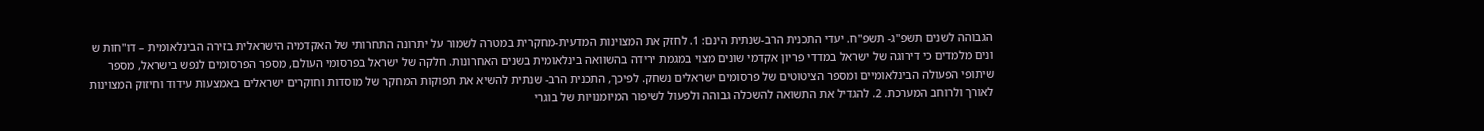הגבוהה לשנים תשפ"ג- תשפ"ח. יעדי התכנית הרב-שנתית הינם: 1. לחזק את המצוינות המדעית-מחקרית במטרה לשמור על יתרונה התחרותי של האקדמיה הישראלית בזירה הבינלאומית – דו"חות ש ונים מלמדים כי דירוגה של ישראל במדדי פריון אקדמי שונים מצוי במגמת ירידה בהשוואה בינלאומית בשנים האחרונות. חלקה של ישראל בפרסומי העולם, מספר הפרסומים לנפש בישראל, מספר שיתופי הפעולה הבינלאומיים ומספר הציטוטים של פרסומים ישראלים נשחק. לפיכך, התכנית הרב- שנתית להשיא את תפוקות המחקר של מוסדות וחוקרים ישראלים באמצעות עידוד וחיזוק המצוינות לאורך ולרוחב המערכת. 2. להגדיל את התשואה להשכלה גבוהה ולפעול לשיפור המיומנויות של בוגרי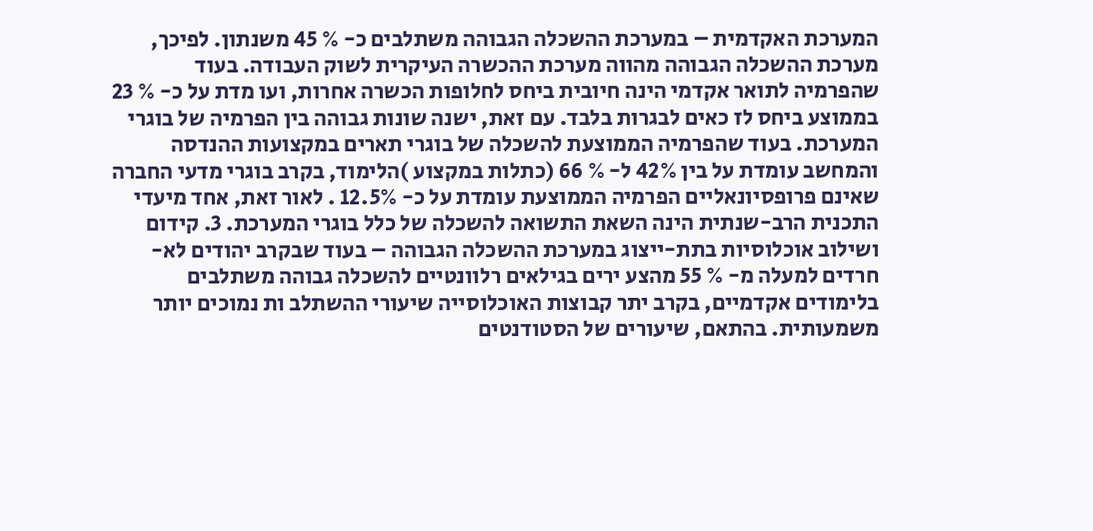המערכת האקדמית – במערכת ההשכלה הגבוהה משתלבים כ- % 45 משנתון. לפיכך, מערכת ההשכלה הגבוהה מהווה מערכת ההכשרה העיקרית לשוק העבודה. בעוד שהפרמיה לתואר אקדמי הינה חיובית ביחס לחלופות הכשרה אחרות, ועו מדת על כ- % 23 בממוצע ביחס לז כאים לבגרות בלבד. עם זאת, ישנה שונות גבוהה בין הפרמיה של בוגרי המערכת. בעוד שהפרמיה הממוצעת להשכלה של בוגרי תארים במקצועות ההנדסה והמחשב עומדת על בין 42% ל- % 66 (כתלות במקצוע )הלימוד, בקרב בוגרי מדעי החברה שאינם פרופסיונאליים הפרמיה הממוצעת עומדת על כ- 12.5% . לאור זאת, אחד מיעדי התכנית הרב-שנתית הינה השאת התשואה להשכלה של כלל בוגרי המערכת. 3. קידום ושילוב אוכלוסיות בתת-ייצוג במערכת ההשכלה הגבוהה – בעוד שבקרב יהודים לא-חרדים למעלה מ- % 55 מהצע ירים בגילאים רלוונטיים להשכלה גבוהה משתלבים בלימודים אקדמיים, בקרב יתר קבוצות האוכלוסייה שיעורי ההשתלב ות נמוכים יותר משמעותית. בהתאם, שיעורים של הסטודנטים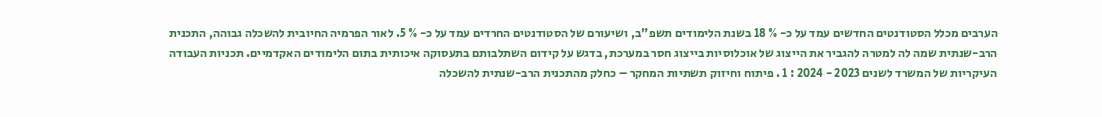הערבים מכלל הסטודנטים החדשים עמד על כ- % 18 בשנת הלימודים תשפ"ב, ושיעורם של הסטודנטים החרדים עמד על כ- % 5. לאור הפרמיה החיובית להשכלה גבוהה, התכנית הרב-שנתית שמה לה למטרה להגביר את הייצוג של אוכלוסיות בייצוג חסר במערכת, בדגש על קידום השתלבותם בתעסוקה איכותית בתום הלימודים האקדמיים. תכניות העבודה העיקריות של המשרד לשנים 2023 - 2024 : 1 . פיתוח וחיזוק תשתיות המחקר – כחלק מהתכנית הרב-שנתית להשכלה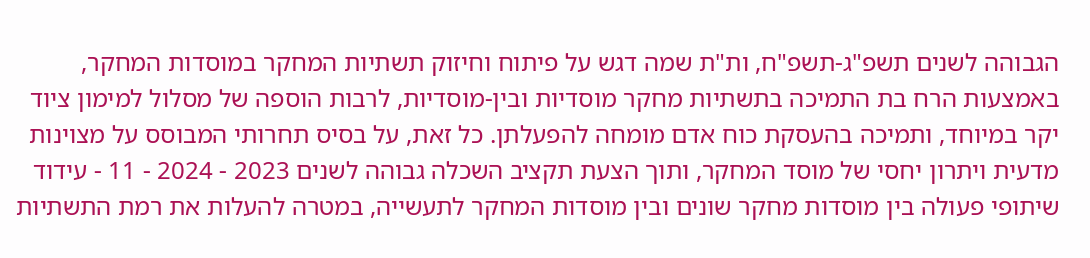הגבוהה לשנים תשפ"ג-תשפ"ח, ות"ת שמה דגש על פיתוח וחיזוק תשתיות המחקר במוסדות המחקר, באמצעות הרח בת התמיכה בתשתיות מחקר מוסדיות ובין-מוסדיות, לרבות הוספה של מסלול למימון ציוד יקר במיוחד, ותמיכה בהעסקת כוח אדם מומחה להפעלתן. כל זאת, על בסיס תחרותי המבוסס על מצוינות מדעית ויתרון יחסי של מוסד המחקר, ותוך הצעת תקציב השכלה גבוהה לשנים 2023 - 2024 - 11 - עידוד שיתופי פעולה בין מוסדות מחקר שונים ובין מוסדות המחקר לתעשייה, במטרה להעלות את רמת התשתיות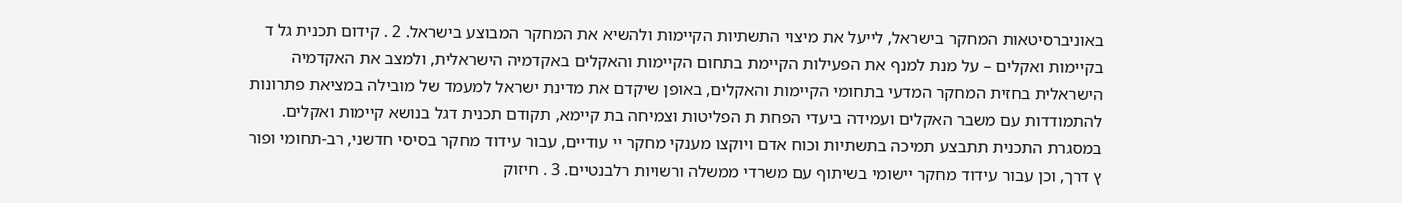באוניברסיטאות המחקר בישראל, לייעל את מיצוי התשתיות הקיימות ולהשיא את המחקר המבוצע בישראל. 2 . קידום תכנית גל ד בקיימות ואקלים – על מנת למנף את הפעילות הקיימת בתחום הקיימות והאקלים באקדמיה הישראלית, ולמצב את האקדמיה הישראלית בחזית המחקר המדעי בתחומי הקיימות והאקלים, באופן שיקדם את מדינת ישראל למעמד של מובילה במציאת פתרונות להתמודדות עם משבר האקלים ועמידה ביעדי הפחת ת הפליטות וצמיחה בת קיימא, תקודם תכנית דגל בנושא קיימות ואקלים. במסגרת התכנית תתבצע תמיכה בתשתיות וכוח אדם ויוקצו מענקי מחקר יי עודיים, עבור עידוד מחקר בסיסי חדשני, רב-תחומי ופור ץ דרך, וכן עבור עידוד מחקר יישומי בשיתוף עם משרדי ממשלה ורשויות רלבנטיים. 3 . חיזוק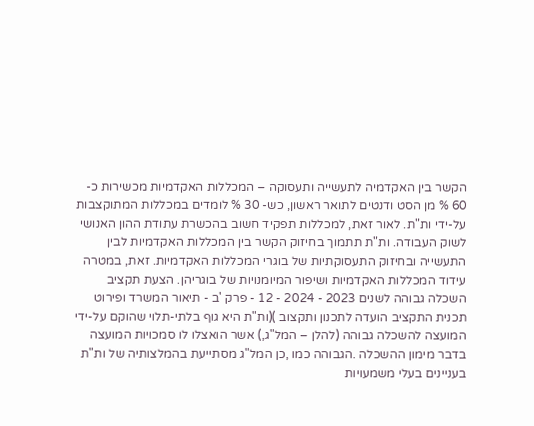הקשר בין האקדמיה לתעשייה ותעסוקה – המכללות האקדמיות מכשירות כ- 60 % מן הסט ודנטים לתואר ראשון, כש- 30 % לומדים במכללות המתוקצבות על-ידי ות"ת. לאור זאת, למכללות תפקיד חשוב בהכשרת עתודת ההון האנושי לשוק העבודה. ות"ת תתמוך בחיזוק הקשר בין המכללות האקדמיות לבין התעשייה ובחיזוק התעסוקתיות של בוגרי המכללות האקדמיות. זאת, במטרה עידוד המכללות האקדמיות ושיפור המיומנויות של בוגריהן. הצעת תקציב השכלה גבוהה לשנים 2023 - 2024 - 12 - פרק 'ב - תיאור המשרד ופירוט תכנית התקציב הועדה לתכנון ותקצוב )(ות"ת היא גוף בלתי-תלוי שהוקם על-ידי המועצה להשכלה גבוהה (להלן – המל"ג,) אשר הואצלו לו סמכויות המועצה בדבר מימון ההשכלה .הגבוהה כמו ,כן המל"ג מסתייעת בהמלצותיה של ות"ת בעניינים בעלי משמעויות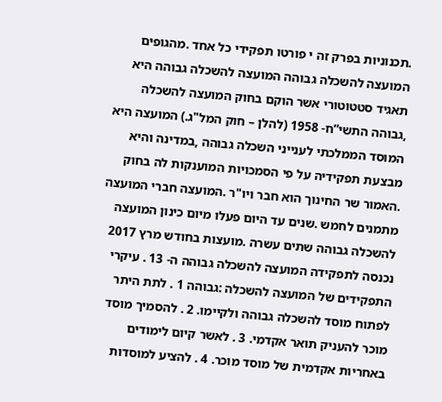.תכנוניות בפרק זה י פורטו תפקידי כל אחד .מהגופים המועצה להשכלה גבוהה המועצה להשכלה גבוהה היא תאגיד סטטוטורי אשר הוקם בחוק המועצה להשכלה ,גבוהה התשי”ח- 1958 (להלן – חוק המל"ג.) המועצה היא המוסד הממלכתי לענייני השכלה גבוהה ,במדינה והיא מבצעת תפקידיה על פי הסמכויות המוענקות לה בחוק .האמור שר החינוך הוא חבר ויו"ר .המועצה חברי המועצה מתמנים לחמש .שנים עד היום פעלו מיום כינון המועצה להשכלה גבוהה שתים עשרה .מועצות בחודש מרץ 2017 נכנסה לתפקידה המועצה להשכלה גבוהה ה- 13 . עיקרי התפקידים של המועצה להשכלה :גבוהה 1 . לתת היתר לפתוח מוסד להשכלה גבוהה ולקיימו. 2 . להסמיך מוסד מוכר להעניק תואר אקדמי. 3 . לאשר קיום לימודים באחריות אקדמית של מוסד מוכר. 4 . להציע למוסדות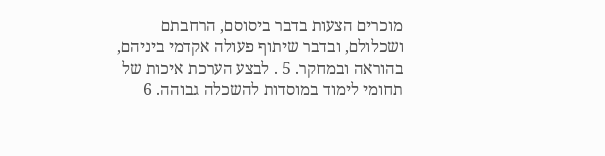מוכרים הצעות בדבר ביסוסם, הרחבתם ושכלולם, ובדבר שיתוף פעולה אקדמי ביניהם, בהוראה ובמחקר. 5 . לבצע הערכת איכות של תחומי לימוד במוסדות להשכלה גבוהה. 6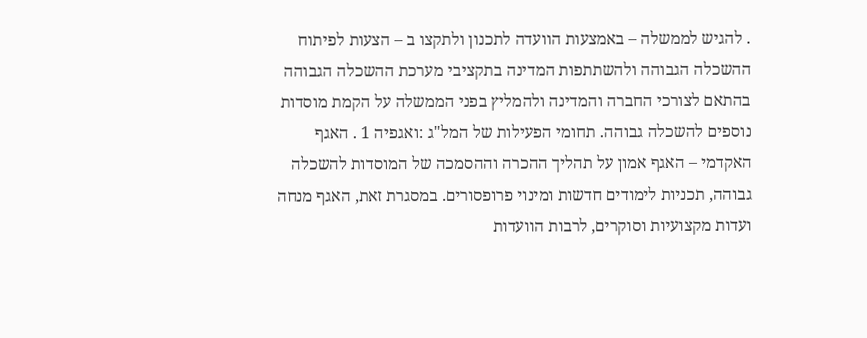. להגיש לממשלה – באמצעות הוועדה לתכנון ולתקצו ב – הצעות לפיתוח ההשכלה הגבוהה ולהשתתפות המדינה בתקציבי מערכת ההשכלה הגבוהה בהתאם לצורכי החברה והמדינה ולהמליץ בפני הממשלה על הקמת מוסדות נוספים להשכלה גבוהה. תחומי הפעילות של המל"ג :ואגפיה 1 . האגף האקדמי – האגף אמון על תהליך ההכרה וההסמכה של המוסדות להשכלה גבוהה, תכניות לימודים חדשות ומינוי פרופסורים. במסגרת זאת, האגף מנחה ועדות מקצועיות וסוקרים, לרבות הוועדות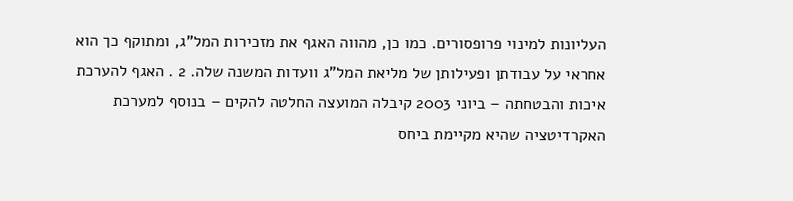העליונות למינוי פרופסורים. כמו כן, מהווה האגף את מזכירות המל"ג, ומתוקף כך הוא אחראי על עבודתן ופעילותן של מליאת המל"ג וועדות המשנה שלה. 2 . האגף להערכת איכות והבטחתה – ביוני 2003 קיבלה המועצה החלטה להקים – בנוסף למערכת האקרדיטציה שהיא מקיימת ביחס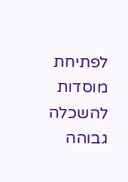לפתיחת מוסדות להשכלה גבוהה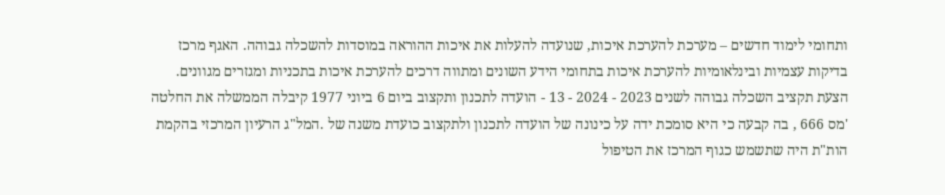ותחומי לימוד חדשים – מערכת להערכת איכות, שנועדה להעלות את איכות ההוראה במוסדות להשכלה גבוהה. האגף מרכז בדיקות עצמיות ובינלאומיות להערכת איכות בתחומי הידע השונים ומתווה דרכים להערכת איכות בתכניות ומגזרים מגוונים. הצעת תקציב השכלה גבוהה לשנים 2023 - 2024 - 13 - הועדה לתכנון ותקצוב ביום 6 ביוני 1977 קיבלה הממשלה את החלטה 'מס 666 , בה קבעה כי היא סומכת ידה על כינונה של הועדה לתכנון ולתקצוב כועדת משנה של .המל"ג הרעיון המרכזי בהקמת הות"ת היה שתשמש כגוף המרכז את הטיפול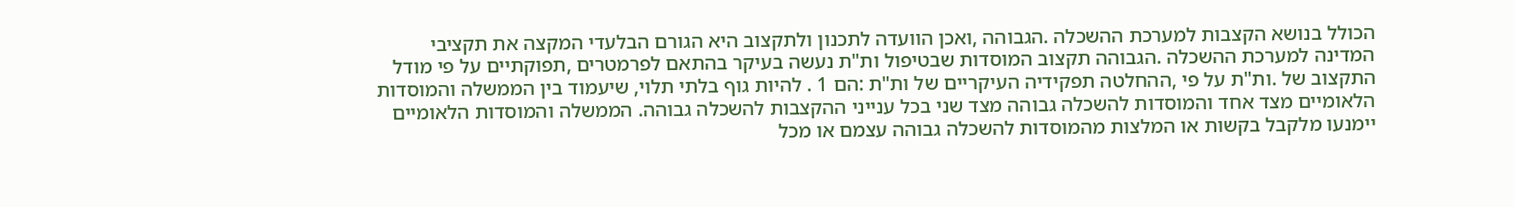הכולל בנושא הקצבות למערכת ההשכלה .הגבוהה ,ואכן הוועדה לתכנון ולתקצוב היא הגורם הבלעדי המקצה את תקציבי המדינה למערכת ההשכלה .הגבוהה תקצוב המוסדות שבטיפול ות"ת נעשה בעיקר בהתאם לפרמטרים ,תפוקתיים על פי מודל התקצוב של .ות"ת על פי ,ההחלטה תפקידיה העיקריים של ות"ת :הם 1 . להיות גוף בלתי תלוי, שיעמוד בין הממשלה והמוסדות הלאומיים מצד אחד והמוסדות להשכלה גבוהה מצד שני בכל ענייני ההקצבות להשכלה גבוהה. הממשלה והמוסדות הלאומיים יימנעו מלקבל בקשות או המלצות מהמוסדות להשכלה גבוהה עצמם או מכל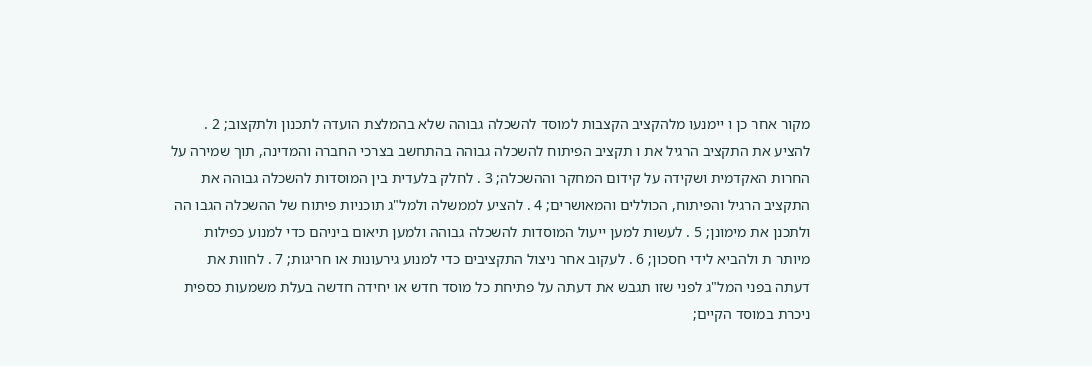מקור אחר כן ו יימנעו מלהקציב הקצבות למוסד להשכלה גבוהה שלא בהמלצת הועדה לתכנון ולתקצוב; 2 . להציע את התקציב הרגיל את ו תקציב הפיתוח להשכלה גבוהה בהתחשב בצרכי החברה והמדינה, תוך שמירה על החרות האקדמית ושקידה על קידום המחקר וההשכלה; 3 . לחלק בלעדית בין המוסדות להשכלה גבוהה את התקציב הרגיל והפיתוח, הכוללים והמאושרים; 4 . להציע לממשלה ולמל"ג תוכניות פיתוח של ההשכלה הגבו הה ולתכנן את מימונן; 5 . לעשות למען ייעול המוסדות להשכלה גבוהה ולמען תיאום ביניהם כדי למנוע כפילות מיותר ת ולהביא לידי חסכון; 6 . לעקוב אחר ניצול התקציבים כדי למנוע גירעונות או חריגות; 7 . לחוות את דעתה בפני המל"ג לפני שזו תגבש את דעתה על פתיחת כל מוסד חדש או יחידה חדשה בעלת משמעות כספית ניכרת במוסד הקיים;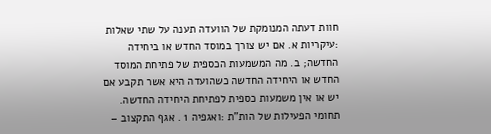חוות דעתה המנומקת של הוועדה תענה על שתי שאלות :עיקריות א. אם יש צורך במוסד החדש או ביחידה החדשה; ב. מה המשמעות הכספית של פתיחת המוסד החדש או היחידה החדשה כשהועדה היא אשר תקבע אם יש או אין משמעות כספית לפתיחת היחידה החדשה. תחומי הפעילות של הות"ת :ואגפיה 1 . אגף התקצוב –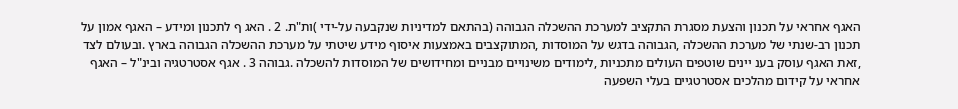האגף אחראי על תכנון והצעת מסגרת התקציב למערכת ההשכלה הגבוהה (בהתאם למדיניות שנקבעה על-ידי )ות"ת. 2 . האג ף לתכנון ומידע – האגף אמון על תכנון רב-שנתי של מערכת ההשכלה ,הגבוהה בדגש על המוסדות ,המתוקצבים באמצעות איסוף מידע שיטתי על מערכת ההשכלה הגבוהה בארץ .ובעולם לצד ,זאת האגף עוסק בענ יינים שוטפים העולים מתכניות ,לימודים משינויים מבניים ומחידושים של המוסדות להשכלה .גבוהה 3 . אגף אסטרטגיה ובינ"ל – האגף אחראי על קידום מהלכים אסטרטגיים בעלי השפעה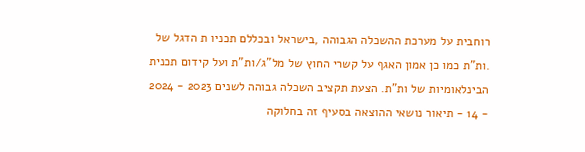רוחבית על מערכת ההשכלה הגבוהה ,בישראל ובכללם תכניו ת הדגל של .ות"ת כמו כן אמון האגף על קשרי החוץ של מל"ג/ות"ת ועל קידום תכנית הבינלאומיות של ות"ת. הצעת תקציב השכלה גבוהה לשנים 2023 - 2024 - 14 - תיאור נושאי ההוצאה בסעיף זה בחלוקה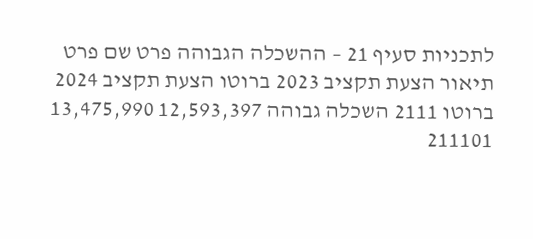לתכניות סעיף 21 – ההשכלה הגבוהה פרט שם פרט תיאור הצעת תקציב 2023 ברוטו הצעת תקציב 2024 ברוטו 2111 השכלה גבוהה 12,593,397 13,475,990 211101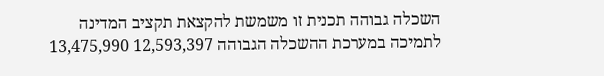השכלה גבוהה תכנית זו משמשת להקצאת תקציב המדינה לתמיכה במערכת ההשכלה הגבוהה 12,593,397 13,475,990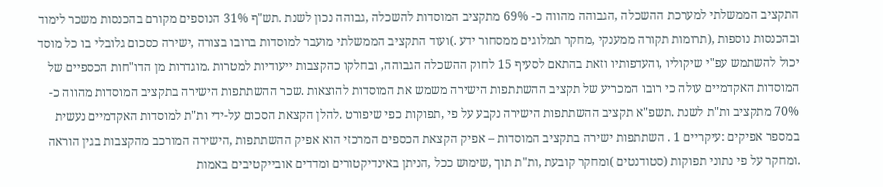התקציב הממשלתי למערכת ההשכלה ,הגבוהה מהווה כ- 69% מתקציב המוסדות להשכלה ,גבוהה נכון לשנת .תש"ף 31% הנוספים מקורם בהכנסות משכר לימוד ובהכנסות נוספות ,(תרומות תקורה ממענקי ,מחקר תמלוגים ממסחור ידע .)ועוד התקציב הממשלתי מועבר למוסדות ברובו בצורה ,ישירה כסכום גלובלי בו כל מוסד יכול להשתמש עפ"י שיקוליו ,והעדפותיו וזאת בהתאם לסעיף 15 לחוק ההשכלה הגבוהה, ובחלקו כהקצבות ייעודיות למטרות .מוגדרות מן הדו"חות הכספיים של המוסדות האקדמיים עולה כי רובו המכריע של תקציב ההשתתפות הישירה משמש את המוסדות להוצאות .שכר ההשתתפות הישירה בתקציב המוסדות מהווה כ- 70% מתקציב ות"ת לשנת .תשפ"א תקציב ההשתתפות הישירה נקבע על פי ,תפוקות כפי שיפורט .להלן הקצאת הסכום על-ידי ות"ת למוסדות האקדמיים נעשית במספר אפיקים :עיקריים 1 . השתתפות ישירה בתקציב המוסדות – אפיק הקצאת הכספים המרכזי הוא אפיק ההשתתפות ,הישירה המורכב מהקצבות בגין הוראה .ומחקר על פי נתוני תפוקות (סטודנטים )ומחקר קובעת ,ות"ת תוך ,שימוש ככל ,הניתן באינדיקטורים ומדדים אובייקטיבים באמות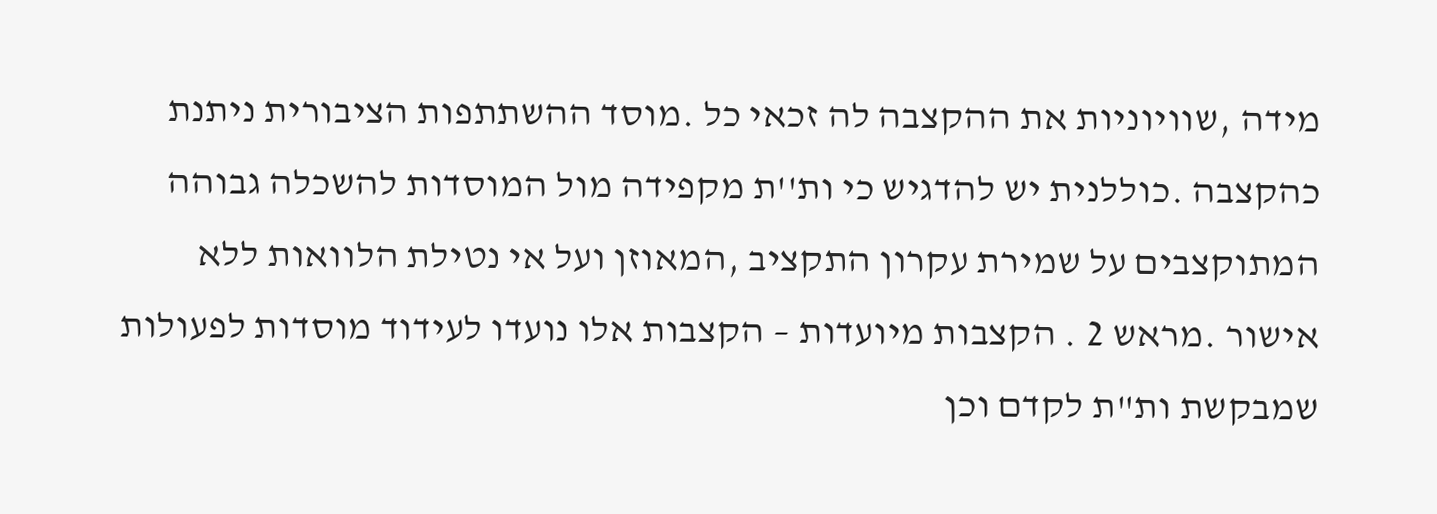מידה ,שוויוניות את ההקצבה לה זכאי כל .מוסד ההשתתפות הציבורית ניתנת כהקצבה .כוללנית יש להדגיש כי ות''ת מקפידה מול המוסדות להשכלה גבוהה המתוקצבים על שמירת עקרון התקציב ,המאוזן ועל אי נטילת הלוואות ללא אישור .מראש 2 . הקצבות מיועדות – הקצבות אלו נועדו לעידוד מוסדות לפעולות שמבקשת ות"ת לקדם וכן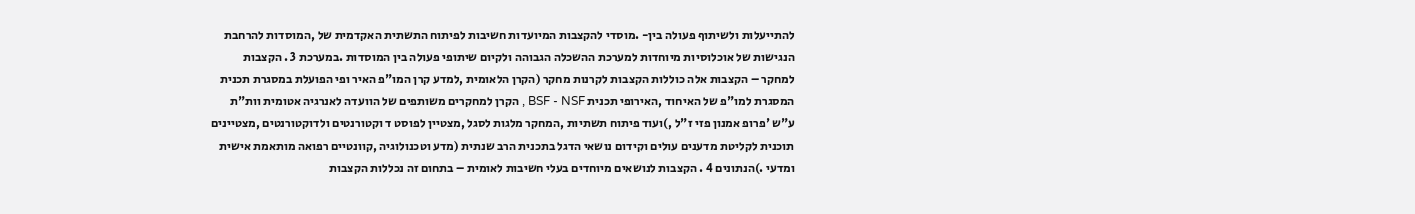להתייעלות ולשיתוף פעולה בין- .מוסדי להקצבות המיועדות חשיבות לפיתוח התשתית האקדמית של ,המוסדות להרחבת הנגישות של אוכלוסיות מיוחדות למערכת ההשכלה הגבוהה ולקיום שיתופי פעולה בין המוסדות .במערכת 3 . הקצבות למחקר – הקצבות אלה כוללות הקצבות לקרנות מחקר (הקרן הלאומית ,למדע קרן המו"פ האיר ופי הפועלת במסגרת תכנית המסגרת למו"פ של האיחוד ,האירופי תכנית BSF - NSF , הקרן למחקרים משותפים של הוועדה לאנרגיה אטומית וות"ת ע"ש 'פרופ אמנון פזי ז"ל ,)ועוד פיתוח תשתיות ,המחקר מלגות לסגל ,מצטיין לפוסט ד וקטורנטים ולדוקטורנטים ,מצטיינים תוכנית לקליטת מדענים עולים וקידום נושאי הדגל בתכנית הרב שנתית (מדע וטכנולוגיה ,קוונטיים רפואה מותאמת אישית ומדעי .)הנתונים 4 . הקצבות לנושאים מיוחדים בעלי חשיבות לאומית – בתחום זה נכללות הקצבות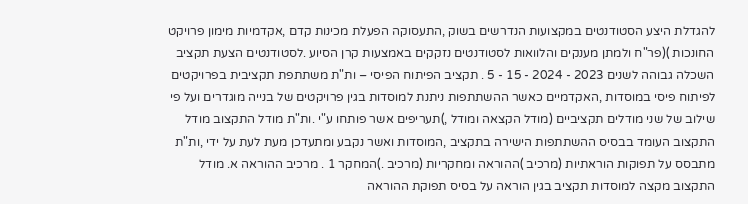להגדלת היצע הסטודנטים במקצועות הנדרשים בשוק ,התעסוקה הפעלת מכינות קדם ,אקדמיות מימון פרויקט החונכות )(פר"ח ולמתן מענקים והלוואות לסטודנטים נזקקים באמצעות קרן הסיוע .לסטודנטים הצעת תקציב השכלה גבוהה לשנים 2023 - 2024 - 15 - 5 . תקציב הפיתוח הפיסי – ות"ת משתתפת תקציבית בפרויקטים לפיתוח פיסי במוסדות ,האקדמיים כאשר ההשתתפות ניתנת למוסדות בגין פרויקטים של בנייה מוגדרים ועל פי שילוב של שני מודלים תקציביים (מודל הקצאה ומודל ,)תעריפים אשר פותחו ע"י .ות"ת מודל התקצוב מודל התקצוב העומד בבסיס ההשתתפות הישירה בתקציב ,המוסדות ואשר נקבע ומתעדכן מעת לעת על ידי ,ות"ת מתבסס על תפוקות הוראתיות (מרכיב )ההוראה ומחקריות (מרכיב .)המחקר 1 . מרכיב ההוראה א. מודל התקצוב מקצה למוסדות תקציב בגין הוראה על בסיס תפוקת ההוראה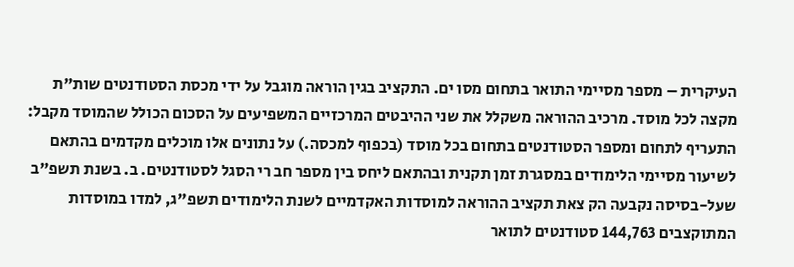העיקרית – מספר מסיימי התואר בתחום מסו ים. התקציב בגין הוראה מוגבל על ידי מכסת הסטודנטים שות"ת מקצה לכל מוסד. מרכיב ההוראה משקלל את שני ההיבטים המרכזיים המשפיעים על הסכום הכולל שהמוסד מקבל: התעריף לתחום ומספר הסטודנטים בתחום בכל מוסד (בכפוף למכסה.) על נתונים אלו מוכלים מקדמים בהתאם לשיעור מסיימי הלימודים במסגרת זמן תקנית ובהתאם ליחס בין מספר חב רי הסגל לסטודנטים. ב. בשנת תשפ"ב שעל-בסיסה נקבעה הק צאת תקציב ההוראה למוסדות האקדמיים לשנת הלימודים תשפ"ג, למדו במוסדות המתוקצבים 144,763 סטודנטים לתואר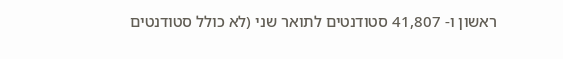ראשון ו- 41,807 סטודנטים לתואר שני (לא כולל סטודנטים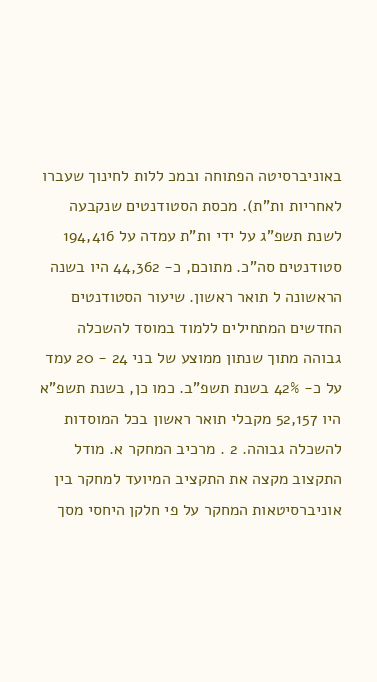באוניברסיטה הפתוחה ובמכ ללות לחינוך שעברו לאחריות ות"ת). מכסת הסטודנטים שנקבעה לשנת תשפ"ג על ידי ות"ת עמדה על 194,416 סטודנטים סה"כ. מתוכם, כ- 44,362 היו בשנה הראשונה ל תואר ראשון. שיעור הסטודנטים החדשים המתחילים ללמוד במוסד להשכלה גבוהה מתוך שנתון ממוצע של בני 24 - 20 עמד על כ- 42% בשנת תשפ"ב. כמו כן, בשנת תשפ"א היו 52,157 מקבלי תואר ראשון בכל המוסדות להשכלה גבוהה. 2 . מרכיב המחקר א. מודל התקצוב מקצה את התקציב המיועד למחקר בין אוניברסיטאות המחקר על פי חלקן היחסי מסך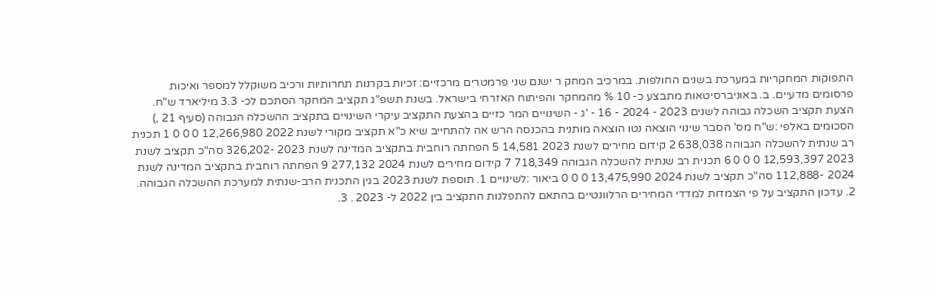התפוקות המחקריות במערכת בשנים החולפות. במרכיב המחק ר ישנם שני פרמטרים מרכזיים: זכיות בקרנות תחרותיות ורכיב משוקלל למספר ואיכות פרסומים מדעיים. ב. באוניברסיטאות מתבצע כ- 10 % מהמחקר והפיתוח האזרחי בישראל. בשנת תשפ"ג תקציב המחקר הסתכם לכ- 3.3 מיליארד ש"ח. הצעת תקציב השכלה גבוהה לשנים 2023 - 2024 - 16 - 'ג - השינויים המר כזיים בהצעת התקציב עיקרי השינויים בתקציב ההשכלה הגבוהה (סעיף 21 ,) הסכומים באלפי :ש"ח מס' הסבר שינוי הוצאה נטו הוצאה מותנית בהכנסה הרש אה להתחייב שיא כ"א תקציב מקורי לשנת 2022 12,266,980 0 0 0 1 תכנית רב שנתית להשכלה הגבוהה 638,038 2 קידום מחירים לשנת 2023 14,581 5 הפחתה רוחבית בתקציב המדינה לשנת 2023 -326,202 סה"כ תקציב לשנת 2023 12,593,397 0 0 0 6 תכנית רב שנתית להשכלה הגבוהה 718,349 7 קידום מחירים לשנת 2024 277,132 9 הפחתה רוחבית בתקציב המדינה לשנת 2024 -112,888 סה"כ תקציב לשנת 2024 13,475,990 0 0 0 ביאור :לשינויים 1. תוספת לשנת 2023 בגין התכנית הרב-שנתית למערכת ההשכלה הגבוהה. 2. עדכון התקציב על פי הצמדות למדדי המחירים הרלוונטיים בהתאם להתפלגות התקציב בין 2022 ל- 2023 . 3.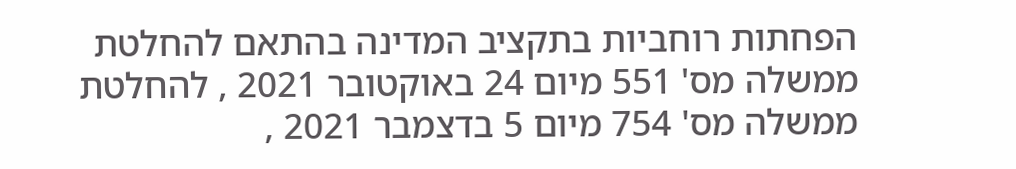הפחתות רוחביות בתקציב המדינה בהתאם להחלטת ממשלה מס' 551 מיום 24 באוקטובר 2021 , להחלטת ממשלה מס' 754 מיום 5 בדצמבר 2021 ,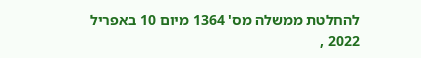להחלטת ממשלה מס' 1364 מיום 10 באפריל 2022 ,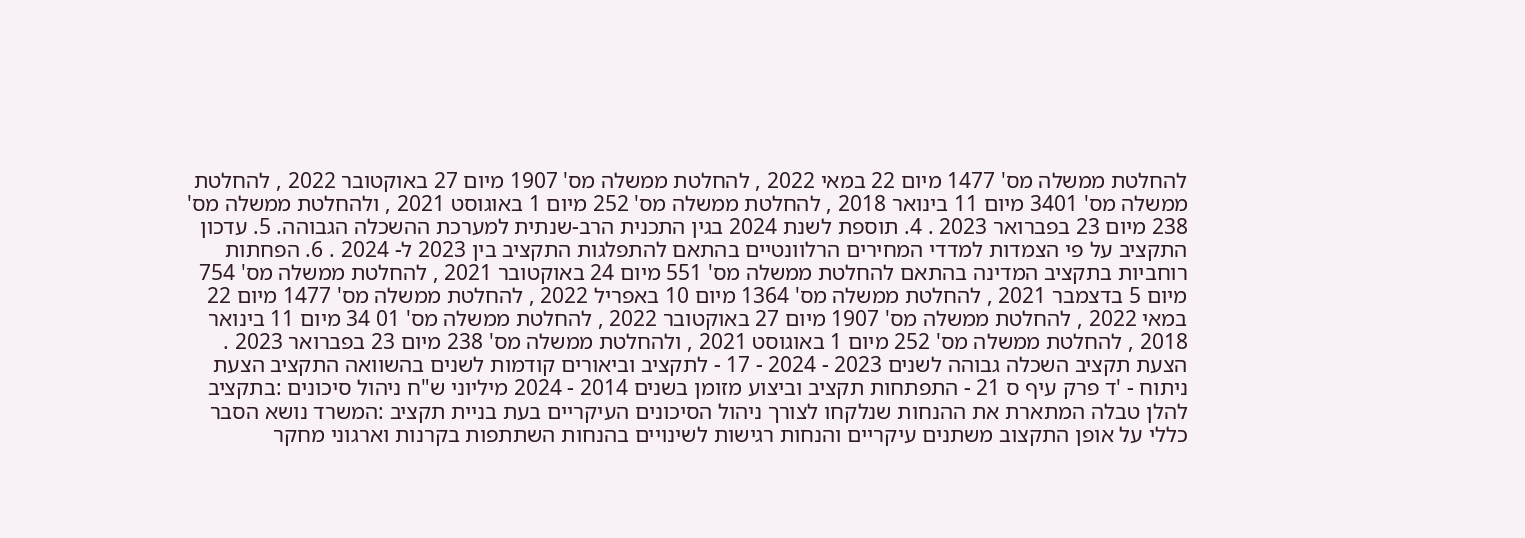להחלטת ממשלה מס' 1477 מיום 22 במאי 2022 , להחלטת ממשלה מס' 1907 מיום 27 באוקטובר 2022 , להחלטת ממשלה מס' 3401 מיום 11 בינואר 2018 , להחלטת ממשלה מס' 252 מיום 1 באוגוסט 2021 , ולהחלטת ממשלה מס' 238 מיום 23 בפברואר 2023 . 4. תוספת לשנת 2024 בגין התכנית הרב-שנתית למערכת ההשכלה הגבוהה. 5. עדכון התקציב על פי הצמדות למדדי המחירים הרלוונטיים בהתאם להתפלגות התקציב בין 2023 ל- 2024 . 6. הפחתות רוחביות בתקציב המדינה בהתאם להחלטת ממשלה מס' 551 מיום 24 באוקטובר 2021 , להחלטת ממשלה מס' 754 מיום 5 בדצמבר 2021 , להחלטת ממשלה מס' 1364 מיום 10 באפריל 2022 , להחלטת ממשלה מס' 1477 מיום 22 במאי 2022 , להחלטת ממשלה מס' 1907 מיום 27 באוקטובר 2022 , להחלטת ממשלה מס' 01 34 מיום 11 בינואר 2018 , להחלטת ממשלה מס' 252 מיום 1 באוגוסט 2021 , ולהחלטת ממשלה מס' 238 מיום 23 בפברואר 2023 . הצעת תקציב השכלה גבוהה לשנים 2023 - 2024 - 17 - לתקציב וביאורים קודמות לשנים בהשוואה התקציב הצעת ניתוח - 'ד פרק עיף ס 21 - התפתחות תקציב וביצוע מזומן בשנים 2014 - 2024 מיליוני ש"ח ניהול סיכונים :בתקציב להלן טבלה המתארת את ההנחות שנלקחו לצורך ניהול הסיכונים העיקריים בעת בניית תקציב :המשרד נושא הסבר כללי על אופן התקצוב משתנים עיקריים והנחות רגישות לשינויים בהנחות השתתפות בקרנות וארגוני מחקר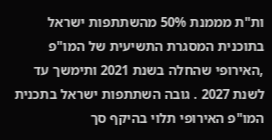ות"ת מממנת 50% מהשתתפות ישראל בתוכנית המסגרת התשיעית של המו"פ ,האירופי שהחלה בשנת 2021 ותימשך עד לשנת 2027 . גובה השתתפות ישראל בתכנית המו"פ האירופי תלוי בהיקף סך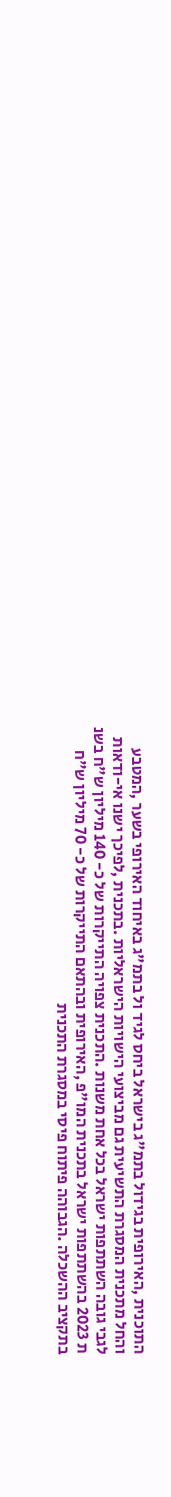התוכנית ,האירופית בגידול בתמ"ג בישראל ביחס לגיד ול בתמ"ג באיחוד האירופי בשער ,המטבע והחל מתכנית המסגרת התשיעית גם מביצועי הישויות הישראליות .בתכנית ,לפיכך ישנו אי-ודאות לגבי גובה השתתפות ישראל בכל אחת משנות .התכנית צפויה התייקרות של כ- 140 מיליון ש"ח בשנ ת 2023 בהשתתפות ישראל בתכנית המו"פ ,האירופית ובהתאם התייקרות של כ- 70 מיליון ש"ח בתקציב ההשכלה .הגבוהה פיתוח פיסי במסגרת התכנית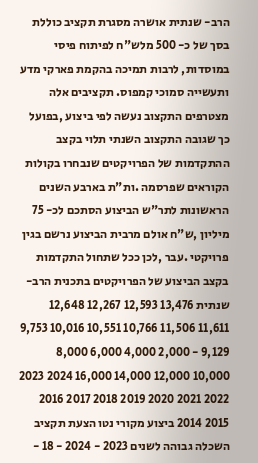הרב- שנתית אושרה מסגרת תקציב כוללת בסך של כ- 500 מלש"ח לפיתוח פיסי במוסדות, לרבות תמיכה בהקמת פארקי מדע ותעשייה סמוכי קמפוס. תקציבים אלה מצטרפים התקצוב נעשה לפי ביצוע ,בפועל כך שגובה התקצוב השנתי תלוי בקצב ההתקדמות של הפרויקטים שנבחרו בקולות הקוראים שפרסמה .ות"ת בארבע השנים הראשונות לתר"ש הביצוע הסתכם לכ- 75 מיליון ,ש"ח אולם מרבית הביצוע נרשם בגין פרויקטי .עבר ,לכן ככל שתחול התקדמות בקצב הביצוע של הפרויקטים בתכנית הרב-שנתית 13,476 12,593 12,267 12,648 11,611 11,506 10,766 10,551 10,016 9,753 9,129 - 2,000 4,000 6,000 8,000 10,000 12,000 14,000 16,000 2024 2023 2022 2021 2020 2019 2018 2017 2016 2015 2014 ביצוע מקורי נטו הצעת תקציב השכלה גבוהה לשנים 2023 - 2024 - 18 -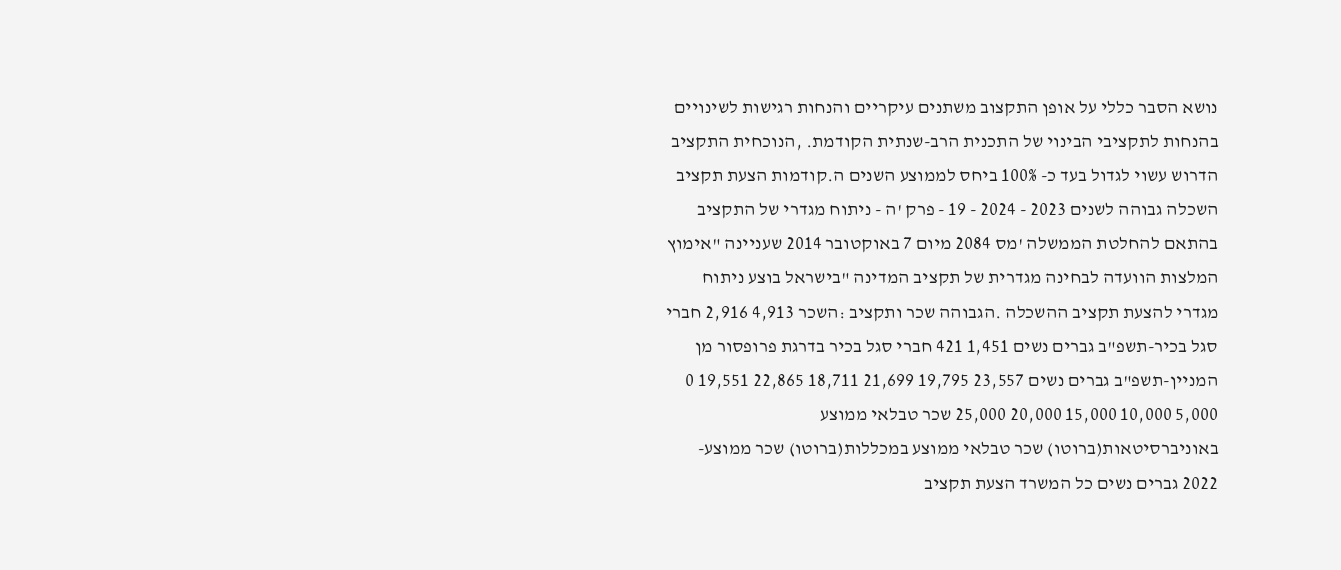נושא הסבר כללי על אופן התקצוב משתנים עיקריים והנחות רגישות לשינויים בהנחות לתקציבי הבינוי של התכנית הרב-שנתית הקודמת. ,הנוכחית התקציב הדרוש עשוי לגדול בעד כ- 100% ביחס לממוצע השנים ה.קודמות הצעת תקציב השכלה גבוהה לשנים 2023 - 2024 - 19 - פרק 'ה - ניתוח מגדרי של התקציב בהתאם להחלטת הממשלה 'מס 2084 מיום 7 באוקטובר 2014 שעניינה "אימוץ המלצות הוועדה לבחינה מגדרית של תקציב המדינה "בישראל בוצע ניתוח מגדרי להצעת תקציב ההשכלה .הגבוהה שכר ותקציב :השכר 4,913 2,916 חברי סגל בכיר-תשפ"ב גברים נשים 1,451 421 חברי סגל בכיר בדרגת פרופסור מן המניין-תשפ"ב גברים נשים 23,557 19,795 21,699 18,711 22,865 19,551 0 5,000 10,000 15,000 20,000 25,000 שכר טבלאי ממוצע באוניברסיטאות(ברוטו) שכר טבלאי ממוצע במכללות(ברוטו) שכר ממוצע- 2022 גברים נשים כל המשרד הצעת תקציב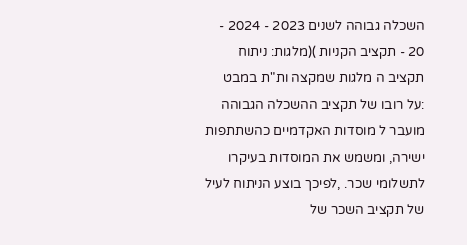השכלה גבוהה לשנים 2023 - 2024 - 20 - תקציב הקניות )(מלגות: ניתוח תקציב ה מלגות שמקצה ות"ת במבט :על רובו של תקציב ההשכלה הגבוהה מועבר ל מוסדות האקדמיים כהשתתפות ישירה, ומשמש את המוסדות בעיקרו לתשלומי שכר. ,לפיכך בוצע הניתוח לעיל של תקציב השכר של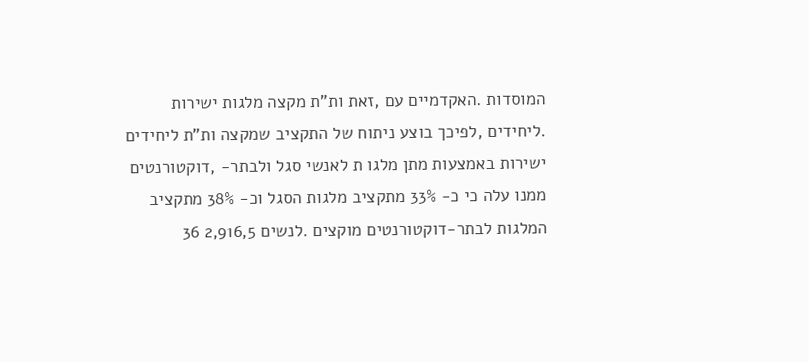המוסדות .האקדמיים עם ,זאת ות"ת מקצה מלגות ישירות .ליחידים ,לפיכך בוצע ניתוח של התקציב שמקצה ות"ת ליחידים ישירות באמצעות מתן מלגו ת לאנשי סגל ולבתר- ,דוקטורנטים ממנו עלה כי כ- 33% מתקציב מלגות הסגל וכ- 38% מתקציב המלגות לבתר-דוקטורנטים מוקצים .לנשים 2,916,5 36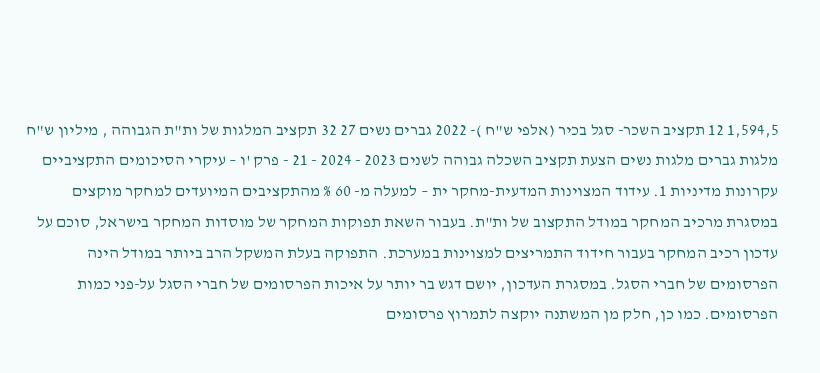1,594,5 12 תקציב השכר- סגל בכיר (אלפי ש"ח )- 2022 גברים נשים 27 32 תקציב המלגות של ות"ת הגבוהה , מיליון ש"ח מלגות גברים מלגות נשים הצעת תקציב השכלה גבוהה לשנים 2023 - 2024 - 21 - פרק 'ו – עיקרי הסיכומים התקציביים עקרונות מדיניות 1. עידוד המצוינות המדעית-מחקר ית – למעלה מ- 60 % מהתקציבים המיועדים למחקר מוקצים במסגרת מרכיב המחקר במודל התקצוב של ות"ת. בעבור השאת תפוקות המחקר של מוסדות המחקר בישראל, סוכם על עדכון רכיב המחקר בעבור חידוד התמריצים למצוינות במערכת. התפוקה בעלת המשקל הרב ביותר במודל הינה הפרסומים של חברי הסגל. במסגרת העדכון, יושם דגש בר יותר על איכות הפרסומים של חברי הסגל על-פני כמות הפרסומים. כמו כן, חלק מן המשתנה יוקצה לתמרוץ פרסומים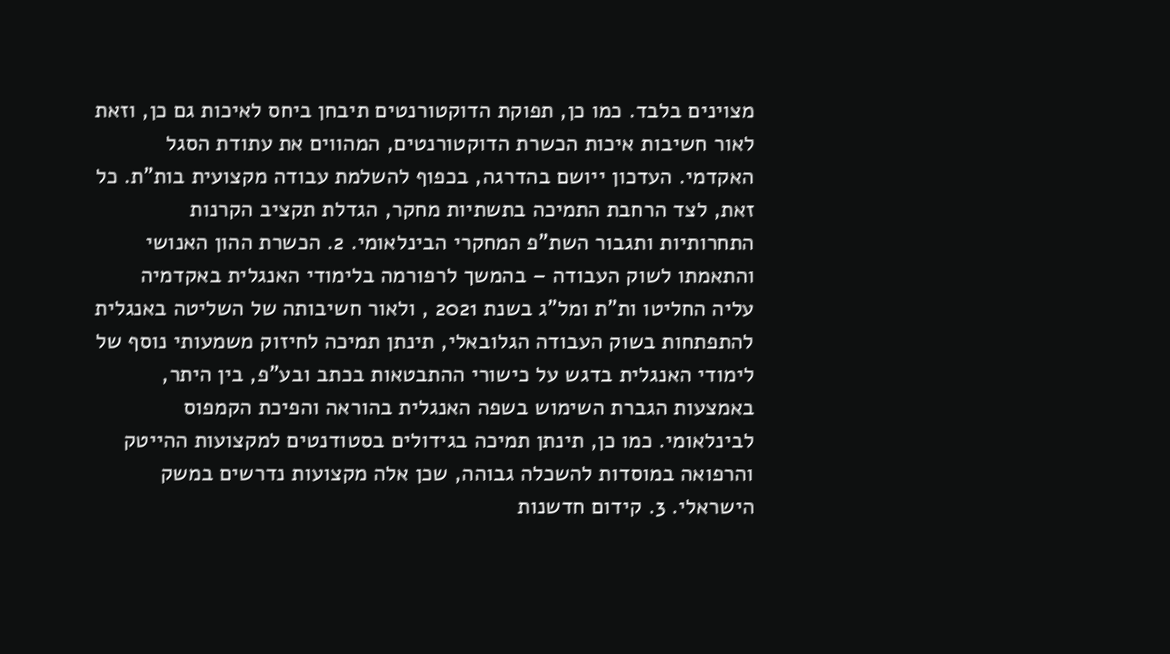מצוינים בלבד. כמו כן, תפוקת הדוקטורנטים תיבחן ביחס לאיכות גם כן, וזאת לאור חשיבות איכות הכשרת הדוקטורנטים, המהווים את עתודת הסגל האקדמי. העדכון ייושם בהדרגה, בכפוף להשלמת עבודה מקצועית בות"ת. כל זאת, לצד הרחבת התמיכה בתשתיות מחקר, הגדלת תקציב הקרנות התחרותיות ותגבור השת"פ המחקרי הבינלאומי. 2. הכשרת ההון האנושי והתאמתו לשוק העבודה – בהמשך לרפורמה בלימודי האנגלית באקדמיה עליה החליטו ות"ת ומל"ג בשנת 2021 , ולאור חשיבותה של השליטה באנגלית להתפתחות בשוק העבודה הגלובאלי, תינתן תמיכה לחיזוק משמעותי נוסף של לימודי האנגלית בדגש על כישורי ההתבטאות בכתב ובע"פ, בין היתר, באמצעות הגברת השימוש בשפה האנגלית בהוראה והפיכת הקמפוס לבינלאומי. כמו כן, תינתן תמיכה בגידולים בסטודנטים למקצועות ההייטק והרפואה במוסדות להשכלה גבוהה, שכן אלה מקצועות נדרשים במשק הישראלי. 3. קידום חדשנות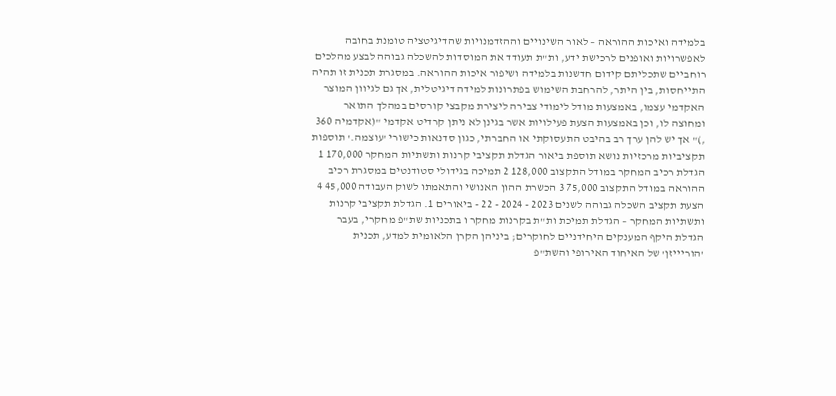בלמידה ואיכות ההוראה – לאור השינויים וההזדמנויות שהדיגיטציה טומנת בחובה לאפשרויות ואופנים לרכישת ידע, ות"ת תעודד את המוסדות להשכלה גבוהה לבצע מהלכים רוחביים שתכליתם קידום חדשנות בלמידה ושיפור איכות ההוראה. במסגרת תכנית זו תהיה התייחסות, בין היתר, להרחבת השימוש בפתרונות למידה דיגיטלית, אך גם לגיוון המוצר האקדמי עצמו, באמצעות מודל לימודי צבירה ליצירת מקבצי קורסים במהלך התואר ומחוצה לו, וכן באמצעות הצעת פעילויות אשר בגינן לא ניתן קרדיט אקדמי "(אקדמיה 360 ,)" אך יש להן ערך רב בהיבט התעסוקתי או החברתי, כגון סדנאות כישורי 'עוצמה.' תוספות תקציביות מרכזיות נושא תוספת ביאור הגדלת תקציבי קרנות ותשתיות המחקר 170,000 1 הגדלת רכיב המחקר במודל התקצוב 128,000 2 תמיכה בגידולי סטודנטים במסגרת רכיב ההוראה במודל התקצוב 75,000 3 הכשרת ההון האנושי והתאמתו לשוק העבודה 45,000 4 הצעת תקציב השכלה גבוהה לשנים 2023 - 2024 - 22 - ביאורים 1. הגדלת תקציבי קרנות ותשתיות המחקר – הגדלת תמיכת ות"ת בקרנות מחקר ו בתכניות שת"פ מחקרי, בעבר הגדלת היקף המענקים היחידניים לחוקרים; ביניהן הקרן הלאומית למדע, תכנית 'הוריייזן' של האיחוד האירופי והשת"פ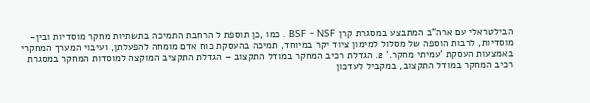הבילטראלי עם ארה"ב המתבצע במסגרת קרן BSF - NSF . כמו ,כן תוספת ל הרחבת התמיכה בתשתיות מחקר מוסדיות ובין-מוסדיות, לרבות הוספה של מסלול למימון ציוד יקר במיוחד, תמיכה בהעסקת כוח אדם מומחה להפעלתן, ועיבוי המערך המחקרי באמצעות העסקת 'עמיתי מחקר.' 2. הגדלת רכיב המחקר במודל התקצוב – הגדלת התקציב המוקצה למוסדות המחקר במסגרת רכיב המחקר במודל התקצוב, במקביל לעדכון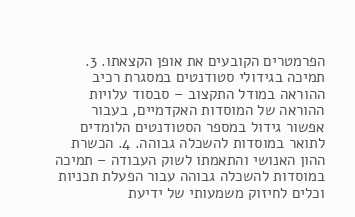הפרמטרים הקובעים את אופן הקצאתו. 3. תמיכה בגידולי סטודנטים במסגרת רכיב ההוראה במודל התקצוב – סבסוד עלויות ההוראה של המוסדות האקדמיים, בעבור אפשור גידול במספר הסטודנטים הלומדים לתואר במוסדות להשכלה גבוהה. 4. הכשרת ההון האנושי והתאמתו לשוק העבודה – תמיכה במוסדות להשכלה גבוהה עבור הפעלת תכניות וכלים לחיזוק משמעותי של ידיעת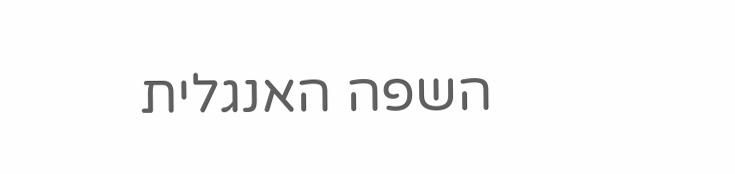השפה האנגלית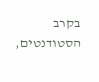בקרב הסטודנטים,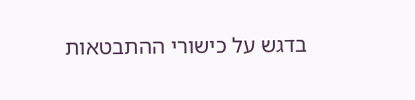בדגש על כישורי ההתבטאות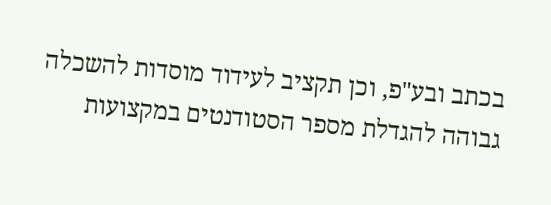בכתב ובע"פ, וכן תקציב לעידוד מוסדות להשכלה גבוהה להגדלת מספר הסטודנטים במקצועות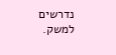נדרשים למשק.